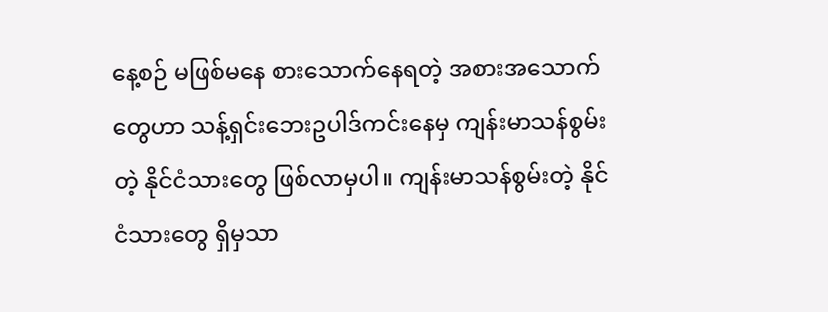နေ့စဉ် မဖြစ်မနေ စားသောက်နေရတဲ့ အစားအသောက်တွေဟာ သန့်ရှင်းဘေးဥပါဒ်ကင်းနေမှ ကျန်းမာသန်စွမ်းတဲ့ နိုင်ငံသားတွေ ဖြစ်လာမှပါ။ ကျန်းမာသန်စွမ်းတဲ့ နိုင်ငံသားတွေ ရှိမှသာ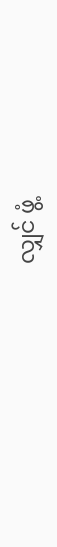လျှင် ဖွံ့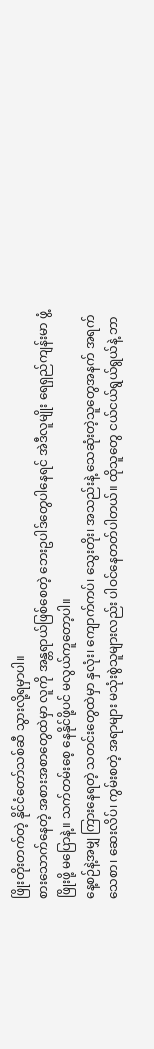ဖြိုးတိုးတက်တဲ့ နိုင်ငံတော်သစ်ဆီ သွားလို့ရမှာပါ။
စားသောက်နေတဲ့ အစားအစာတွေထဲမှာ လူကို အန္တရာယ်ဖြစ်စေတဲ့ ဘေးဥပါဒ်တွေပါနေရင် အဲဒီလူမျိုး ရေရှည်ကျန်းမာ ဖွံ့ဖြိုးဖို့ မပြောနဲ့။ သက်တမ်းစေ့ နေနိုင်ဖို့ပင် မလွယ်ကူတော့ပါ။
နေ့စဉ်နဲ့အမျှ ကြားနေရတဲ့ သတင်းတွေထဲမှာ နှလုံး၊ ကျောက်ကပ်၊ သွေးတိုး၊ အသည်းနဲ့ သေဆုံးတဲ့သူတွေအနက် အရက် သေစာ၊ ဆေးလိပ်၊ ကွမ်းစတဲ့ အရာများ မသုံးစွဲသူများလည်း ပါဝင်နေတတ်ပါတယ်။ ထိုသူတွေ ငယ်ငယ်ရွယ်ရွယ်နဲ့ ဘာ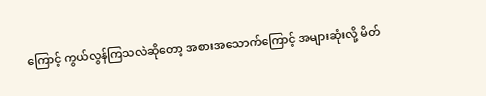ကြောင့် ကွယ်လွန်ကြသလဲဆိုတော့ အစားအသောက်ကြောင့် အများဆုံးလို့ မိတ်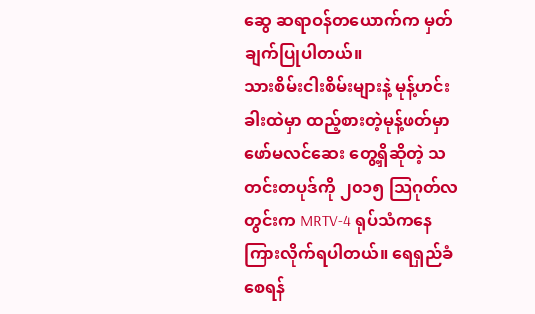ဆွေ ဆရာဝန်တယောက်က မှတ်ချက်ပြုပါတယ်။
သားစိမ်းငါးစိမ်းများနဲ့ မုန့်ဟင်းခါးထဲမှာ ထည့်စားတဲ့မုန့်ဖတ်မှာ ဖော်မလင်ဆေး တွေ့ရှိဆိုတဲ့ သတင်းတပုဒ်ကို ၂၀၁၅ သြဂုတ်လတွင်းက MRTV-4 ရုပ်သံကနေ ကြားလိုက်ရပါတယ်။ ရေရှည်ခံစေရန်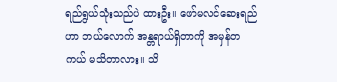ရည်ရွယ်သုံးသည်ပဲ ထားဦး။ ဖော်မလင်ဆေးရည်ဟာ ဘယ်လောက် အန္တရာယ်ရှိတာကို အမှန်တကယ် မသိတာလား။ သိ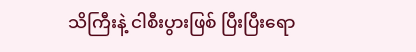သိကြီးနဲ့ ငါစီးပွားဖြစ် ပြီးပြီးရော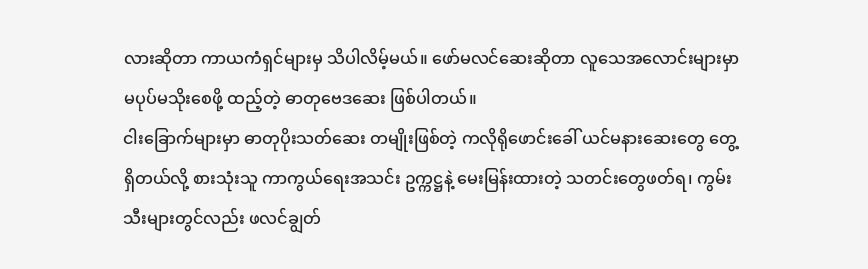လားဆိုတာ ကာယကံရှင်များမှ သိပါလိမ့်မယ်။ ဖော်မလင်ဆေးဆိုတာ လူသေအလောင်းများမှာ မပုပ်မသိုးစေဖို့ ထည့်တဲ့ ဓာတုဗေဒဆေး ဖြစ်ပါတယ်။
ငါးခြောက်များမှာ ဓာတုပိုးသတ်ဆေး တမျိုးဖြစ်တဲ့ ကလိုရိုဖောင်းခေါ် ယင်မနားဆေးတွေ တွေ့ရှိတယ်လို့ စားသုံးသူ ကာကွယ်ရေးအသင်း ဥက္ကဋ္ဌနဲ့ မေးမြန်းထားတဲ့ သတင်းတွေဖတ်ရ၊ ကွမ်းသီးများတွင်လည်း ဖလင်ချွတ်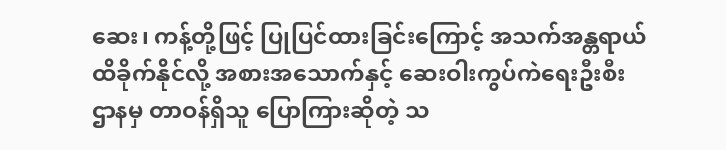ဆေး၊ ကန့်တို့ဖြင့် ပြုပြင်ထားခြင်းကြောင့် အသက်အန္တရာယ် ထိခိုက်နိုင်လို့ အစားအသောက်နှင့် ဆေးဝါးကွပ်ကဲရေးဦးစီးဌာနမှ တာဝန်ရှိသူ ပြောကြားဆိုတဲ့ သ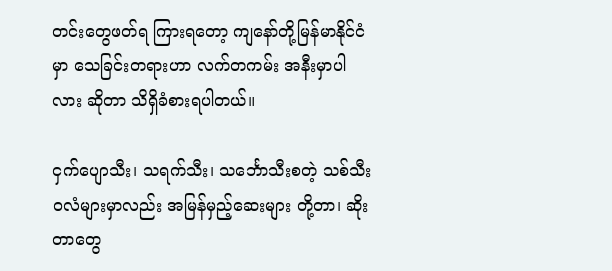တင်းတွေဖတ်ရ ကြားရတော့ ကျနော်တို့မြန်မာနိုင်ငံမှာ သေခြင်းတရားဟာ လက်တကမ်း အနီးမှာပါလား ဆိုတာ သိရှိခံစားရပါတယ်။

ငှက်ပျောသီး၊ သရက်သီး၊ သင်္ဘောသီးစတဲ့ သစ်သီးဝလံများမှာလည်း အမြန်မှည့်ဆေးများ တို့တာ၊ ဆိုးတာတွေ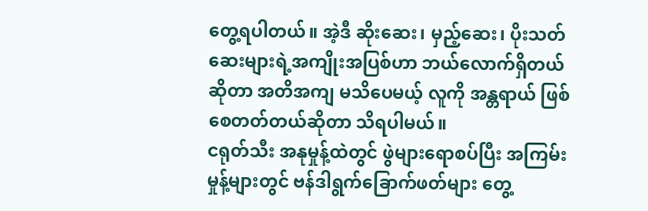တွေ့ရပါတယ်။ အဲ့ဒီ ဆိုးဆေး၊ မှည့်ဆေး၊ ပိုးသတ်ဆေးများရဲ့အကျိုးအပြစ်ဟာ ဘယ်လောက်ရှိတယ် ဆိုတာ အတိအကျ မသိပေမယ့် လူကို အန္တရာယ် ဖြစ်စေတတ်တယ်ဆိုတာ သိရပါမယ်။
ငရုတ်သီး အနုမှုန့်ထဲတွင် ဖွဲများရောစပ်ပြီး အကြမ်းမှုန့်များတွင် ဗန်ဒါရွက်ခြောက်ဖတ်များ တွေ့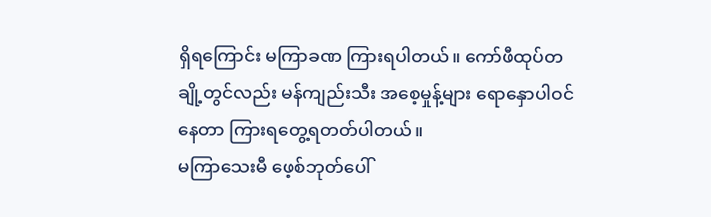ရှိရကြောင်း မကြာခဏ ကြားရပါတယ်။ ကော်ဖီထုပ်တချို့တွင်လည်း မန်ကျည်းသီး အစေ့မှုန့်များ ရောနှောပါဝင်နေတာ ကြားရတွေ့ရတတ်ပါတယ်။
မကြာသေးမီ ဖေ့စ်ဘုတ်ပေါ်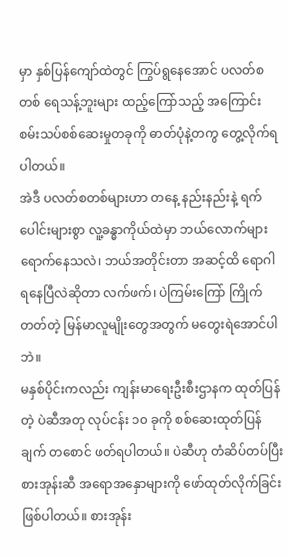မှာ နှစ်ပြန်ကျော်ထဲတွင် ကြွပ်ရွနေအောင် ပလတ်စတစ် ရေသန့်ဘူးများ ထည့်ကြော်သည့် အကြောင်း စမ်းသပ်စစ်ဆေးမှုတခုကို ဓာတ်ပုံနဲ့တကွ တွေ့လိုက်ရပါတယ်။
အဲဒီ ပလတ်စတစ်များဟာ တနေ့ နည်းနည်းနဲ့ ရက်ပေါင်းများစွာ လူ့ခန္ဓာကိုယ်ထဲမှာ ဘယ်လောက်များ ရောက်နေသလဲ၊ ဘယ်အတိုင်းတာ အဆင့်ထိ ရောဂါရနေပြီလဲဆိုတာ လက်ဖက်၊ ပဲကြမ်းကြော် ကြိုက်တတ်တဲ့ မြန်မာလူမျိုးတွေအတွက် မတွေးရဲအောင်ပါဘဲ။
မနှစ်ပိုင်းကလည်း ကျန်းမာရေးဦးစီးဌာနက ထုတ်ပြန်တဲ့ ပဲဆီအတု လုပ်ငန်း ၁၀ ခုကို စစ်ဆေးထုတ်ပြန်ချက် တစောင် ဖတ်ရပါတယ်။ ပဲဆီဟု တံဆိပ်တပ်ပြီး စားအုန်းဆီ အရောအနှောများကို ဖော်ထုတ်လိုက်ခြင်း ဖြစ်ပါတယ်။ စားအုန်း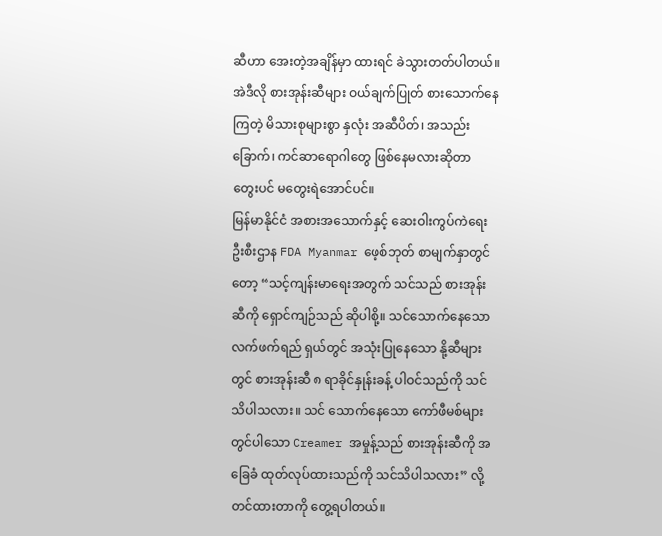ဆီဟာ အေးတဲ့အချိန်မှာ ထားရင် ခဲသွားတတ်ပါတယ်။ အဲဒီလို စားအုန်းဆီများ ဝယ်ချက်ပြုတ် စားသောက်နေကြတဲ့ မိသားစုများစွာ နှလုံး အဆီပိတ်၊ အသည်းခြောက်၊ ကင်ဆာရောဂါတွေ ဖြစ်နေမလားဆိုတာ တွေးပင် မတွေးရဲအောင်ပင်။
မြန်မာနိုင်ငံ အစားအသောက်နှင့် ဆေးဝါးကွပ်ကဲရေး ဦးစီးဌာန FDA Myanmar ဖေ့စ်ဘုတ် စာမျက်နှာတွင်တော့ “သင့်ကျန်းမာရေးအတွက် သင်သည် စားအုန်းဆီကို ရှောင်ကျဉ်သည် ဆိုပါစို့။ သင်သောက်နေသော လက်ဖက်ရည် ရှယ်တွင် အသုံးပြုနေသော နို့ဆီများတွင် စားအုန်းဆီ ၈ ရာခိုင်နှုန်းခန့် ပါဝင်သည်ကို သင်သိပါသလား။ သင် သောက်နေသော ကော်ဖီမစ်များတွင်ပါသော Creamer အမှုန့်သည် စားအုန်းဆီကို အခြေခံ ထုတ်လုပ်ထားသည်ကို သင်သိပါသလား” လို့ တင်ထားတာကို တွေ့ရပါတယ်။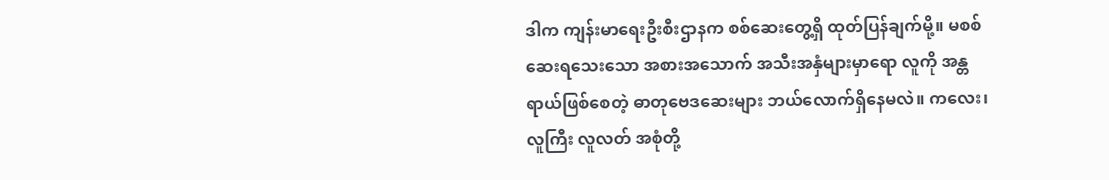ဒါက ကျန်းမာရေးဦးစီးဌာနက စစ်ဆေးတွေ့ရှိ ထုတ်ပြန်ချက်မို့။ မစစ်ဆေးရသေးသော အစားအသောက် အသီးအနှံများမှာရော လူကို အန္တရာယ်ဖြစ်စေတဲ့ ဓာတုဗေဒဆေးများ ဘယ်လောက်ရှိနေမလဲ။ ကလေး၊ လူကြီး လူလတ် အစုံတို့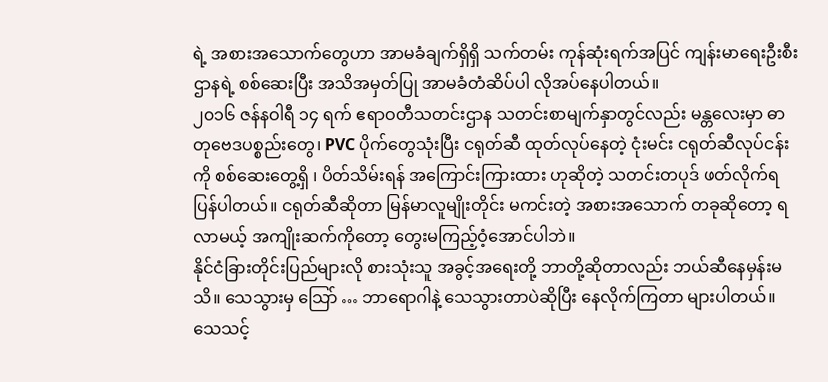ရဲ့ အစားအသောက်တွေဟာ အာမခံချက်ရှိရှိ သက်တမ်း ကုန်ဆုံးရက်အပြင် ကျန်းမာရေးဦးစီးဌာနရဲ့ စစ်ဆေးပြီး အသိအမှတ်ပြု အာမခံတံဆိပ်ပါ လိုအပ်နေပါတယ်။
၂၀၁၆ ဇန်နဝါရီ ၁၄ ရက် ဧရာဝတီသတင်းဌာန သတင်းစာမျက်နှာတွင်လည်း မန္တလေးမှာ ဓာတုဗေဒပစ္စည်းတွေ၊ PVC ပိုက်တွေသုံးပြီး ငရုတ်ဆီ ထုတ်လုပ်နေတဲ့ ငုံးမင်း ငရုတ်ဆီလုပ်ငန်းကို စစ်ဆေးတွေ့ရှိ ၊ ပိတ်သိမ်းရန် အကြောင်းကြားထား ဟုဆိုတဲ့ သတင်းတပုဒ် ဖတ်လိုက်ရပြန်ပါတယ်။ ငရုတ်ဆီဆိုတာ မြန်မာလူမျိုးတိုင်း မကင်းတဲ့ အစားအသောက် တခုဆိုတော့ ရလာမယ့် အကျိုးဆက်ကိုတော့ တွေးမကြည့်ဝံ့အောင်ပါဘဲ။
နိုင်ငံခြားတိုင်းပြည်များလို စားသုံးသူ အခွင့်အရေးတို့ ဘာတို့ဆိုတာလည်း ဘယ်ဆီနေမှန်းမသိ။ သေသွားမှ သြော် … ဘာရောဂါနဲ့ သေသွားတာပဲဆိုပြီး နေလိုက်ကြတာ များပါတယ်။ သေသင့်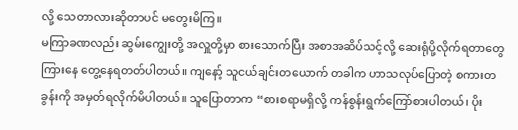လို့ သေတာလားဆိုတာပင် မတွေးမိကြ။
မကြာခဏလည်း ဆွမ်းကျွေးတို့ အလှူတို့မှာ စားသောက်ပြီး အစာအဆိပ်သင့်လို့ ဆေးရုံပို့လိုက်ရတာတွေ ကြားနေ တွေ့နေရတတ်ပါတယ်။ ကျနော့် သူငယ်ချင်းတယောက် တခါက ဟာသလုပ်ပြောတဲ့ စကားတခွန်းကို အမှတ်ရလိုက်မိပါတယ်။ သူပြောတာက “စားစရာမရှိလို့ ကန်စွန်းရွက်ကြော်စားပါတယ်၊ ပိုး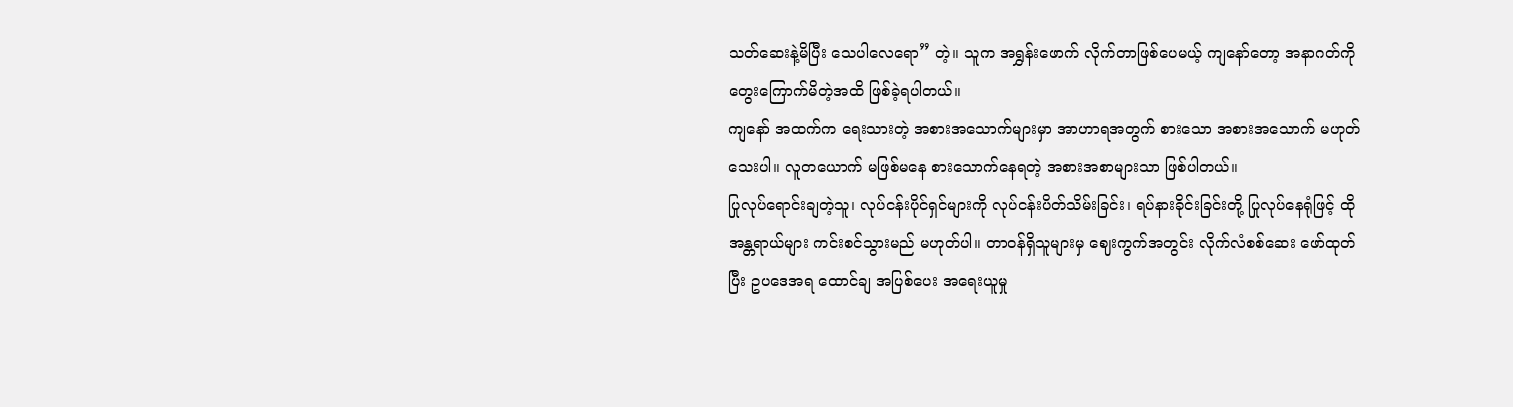သတ်ဆေးနဲ့မိပြီး သေပါလေရော” တဲ့။ သူက အရွှန်းဖောက် လိုက်တာဖြစ်ပေမယ့် ကျနော်တော့ အနာဂတ်ကို တွေးကြောက်မိတဲ့အထိ ဖြစ်ခဲ့ရပါတယ်။
ကျနော် အထက်က ရေးသားတဲ့ အစားအသောက်များမှာ အာဟာရအတွက် စားသော အစားအသောက် မဟုတ်သေးပါ။ လူတယောက် မဖြစ်မနေ စားသောက်နေရတဲ့ အစားအစာများသာ ဖြစ်ပါတယ်။
ပြုလုပ်ရောင်းချတဲ့သူ၊ လုပ်ငန်းပိုင်ရှင်များကို လုပ်ငန်းပိတ်သိမ်းခြင်း၊ ရပ်နားခိုင်းခြင်းတို့ ပြုလုပ်နေရုံဖြင့် ထိုအန္တရာယ်များ ကင်းစင်သွားမည် မဟုတ်ပါ။ တာဝန်ရှိသူများမှ ဈေးကွက်အတွင်း လိုက်လံစစ်ဆေး ဖော်ထုတ်ပြီး ဥပဒေအရ ထောင်ချ အပြစ်ပေး အရေးယူမှု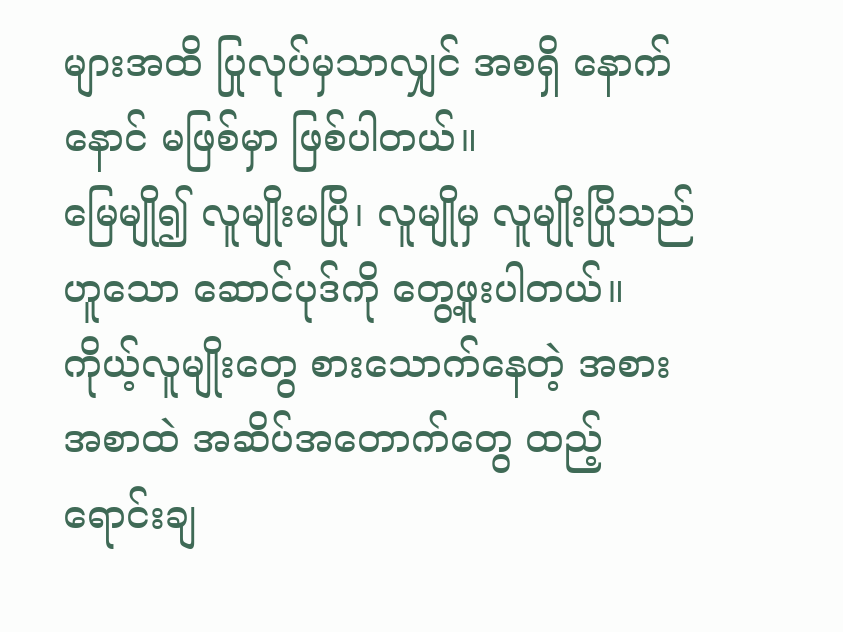များအထိ ပြုလုပ်မှသာလျှင် အစရှိ နောက်နောင် မဖြစ်မှာ ဖြစ်ပါတယ်။
မြေမျို၍ လူမျိုးမပြို၊ လူမျိုမှ လူမျိုးပြိုသည် ဟူသော ဆောင်ပုဒ်ကို တွေ့ဖူးပါတယ်။ ကိုယ့်လူမျိုးတွေ စားသောက်နေတဲ့ အစားအစာထဲ အဆိပ်အတောက်တွေ ထည့်ရောင်းချ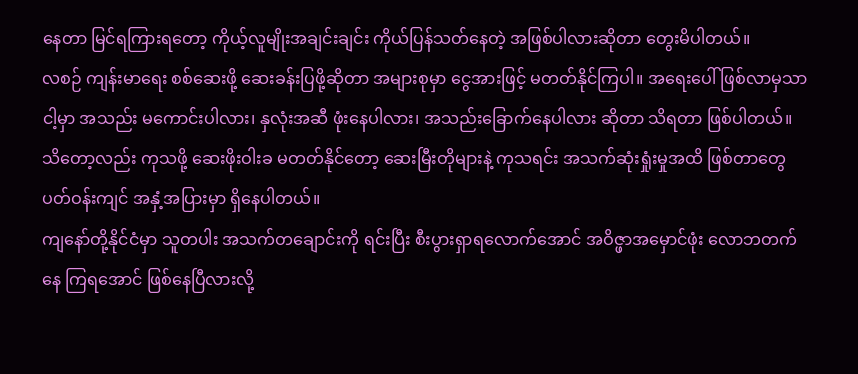နေတာ မြင်ရကြားရတော့ ကိုယ့်လူမျိုးအချင်းချင်း ကိုယ်ပြန်သတ်နေတဲ့ အဖြစ်ပါလားဆိုတာ တွေးမိပါတယ်။
လစဉ် ကျန်းမာရေး စစ်ဆေးဖို့ ဆေးခန်းပြဖို့ဆိုတာ အများစုမှာ ငွေအားဖြင့် မတတ်နိုင်ကြပါ။ အရေးပေါ် ဖြစ်လာမှသာ ငါ့မှာ အသည်း မကောင်းပါလား၊ နှလုံးအဆီ ဖုံးနေပါလား၊ အသည်းခြောက်နေပါလား ဆိုတာ သိရတာ ဖြစ်ပါတယ်။ သိတော့လည်း ကုသဖို့ ဆေးဖိုးဝါးခ မတတ်နိုင်တော့ ဆေးမြီးတိုများနဲ့ ကုသရင်း အသက်ဆုံးရှုံးမှုအထိ ဖြစ်တာတွေ ပတ်ဝန်းကျင် အနှံ့အပြားမှာ ရှိနေပါတယ်။
ကျနော်တို့နိုင်ငံမှာ သူတပါး အသက်တချောင်းကို ရင်းပြီး စီးပွားရှာရလောက်အောင် အဝိဇ္ဖာအမှောင်ဖုံး လောဘတက်နေ ကြရအောင် ဖြစ်နေပြီလားလို့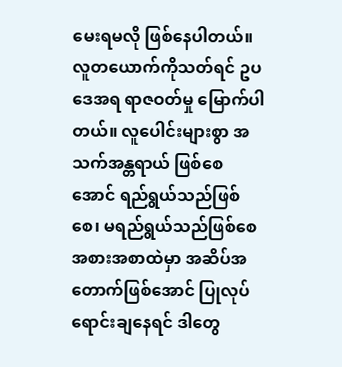မေးရမလို ဖြစ်နေပါတယ်။
လူတယောက်ကိုသတ်ရင် ဥပဒေအရ ရာဇဝတ်မှု မြောက်ပါတယ်။ လူပေါင်းများစွာ အသက်အန္တရာယ် ဖြစ်စေအောင် ရည်ရွယ်သည်ဖြစ်စေ၊ မရည်ရွယ်သည်ဖြစ်စေ အစားအစာထဲမှာ အဆိပ်အတောက်ဖြစ်အောင် ပြုလုပ်ရောင်းချနေရင် ဒါတွေ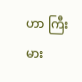ဟာ ကြီးမား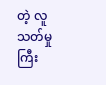တဲ့ လူသတ်မှုကြီး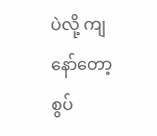ပဲလို့ ကျနော်တော့ စွပ်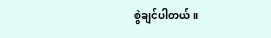စွဲချင်ပါတယ်။